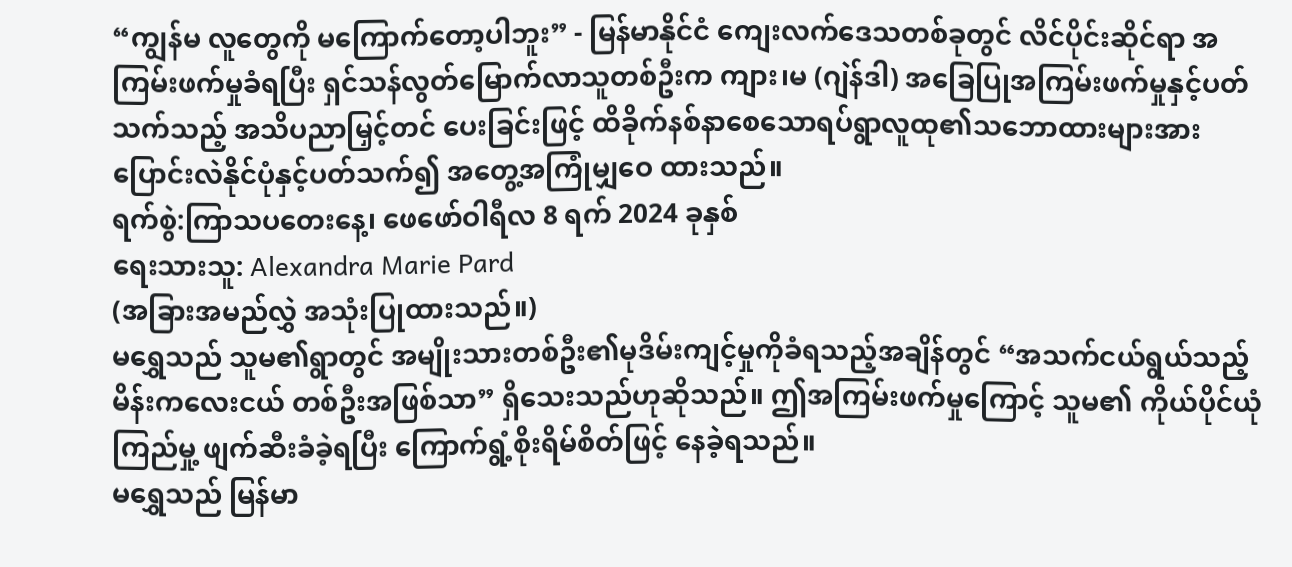“ကျွန်မ လူတွေကို မကြောက်တော့ပါဘူး” - မြန်မာနိုင်ငံ ကျေးလက်ဒေသတစ်ခုတွင် လိင်ပိုင်းဆိုင်ရာ အကြမ်းဖက်မှုခံရပြီး ရှင်သန်လွတ်မြောက်လာသူတစ်ဦးက ကျား၊မ (ဂျဲန်ဒါ) အခြေပြုအကြမ်းဖက်မှုနှင့်ပတ်သက်သည့် အသိပညာမြှင့်တင် ပေးခြင်းဖြင့် ထိခိုက်နစ်နာစေသောရပ်ရွာလူထု၏သဘောထားများအား ပြောင်းလဲနိုင်ပုံနှင့်ပတ်သက်၍ အတွေ့အကြုံမျှဝေ ထားသည်။
ရက်စွဲ:ကြာသပတေးနေ့၊ ဖေဖော်ဝါရီလ 8 ရက် 2024 ခုနှစ်
ရေးသားသူ: Alexandra Marie Pard
(အခြားအမည်လွှဲ အသုံးပြုထားသည်။)
မရွှေသည် သူမ၏ရွာတွင် အမျိုးသားတစ်ဦး၏မုဒိမ်းကျင့်မှုကိုခံရသည့်အချိန်တွင် “အသက်ငယ်ရွယ်သည့် မိန်းကလေးငယ် တစ်ဦးအဖြစ်သာ” ရှိသေးသည်ဟုဆိုသည်။ ဤအကြမ်းဖက်မှုကြောင့် သူမ၏ ကိုယ်ပိုင်ယုံကြည်မှု့ ဖျက်ဆီးခံခဲ့ရပြီး ကြောက်ရွံ့စိုးရိမ်စိတ်ဖြင့် နေခဲ့ရသည်။
မရွှေသည် မြန်မာ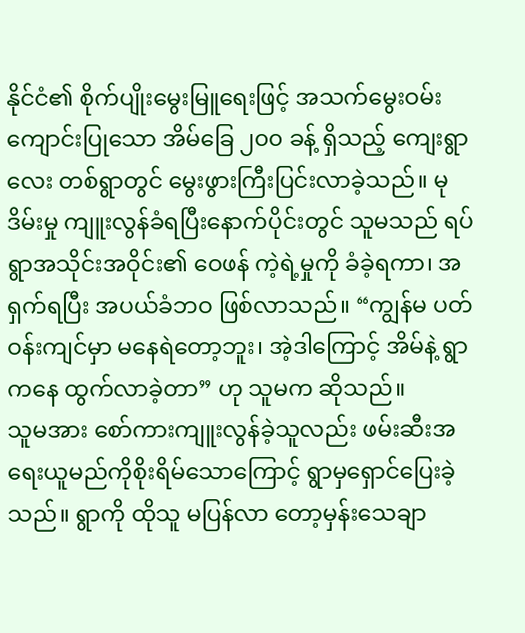နိုင်ငံ၏ စိုက်ပျိုးမွေးမြူရေးဖြင့် အသက်မွေးဝမ်းကျောင်းပြုသော အိမ်ခြေ ၂၀၀ ခန့် ရှိသည့် ကျေးရွာလေး တစ်ရွာတွင် မွေးဖွားကြီးပြင်းလာခဲ့သည်။ မုဒိမ်းမှု ကျူးလွန်ခံရပြီးနောက်ပိုင်းတွင် သူမသည် ရပ်ရွာအသိုင်းအဝိုင်း၏ ဝေဖန် ကဲ့ရဲ့မှုကို ခံခဲ့ရကာ၊ အရှက်ရပြီး အပယ်ခံဘဝ ဖြစ်လာသည်။ “ကျွန်မ ပတ်ဝန်းကျင်မှာ မနေရဲတော့ဘူး၊ အဲ့ဒါကြောင့် အိမ်နဲ့ ရွာကနေ ထွက်လာခဲ့တာ” ဟု သူမက ဆိုသည်။
သူမအား စော်ကားကျူးလွန်ခဲ့သူလည်း ဖမ်းဆီးအရေးယူမည်ကိုစိုးရိမ်သောကြောင့် ရွာမှရှောင်ပြေးခဲ့သည်။ ရွာကို ထိုသူ မပြန်လာ တော့မှန်းသေချာ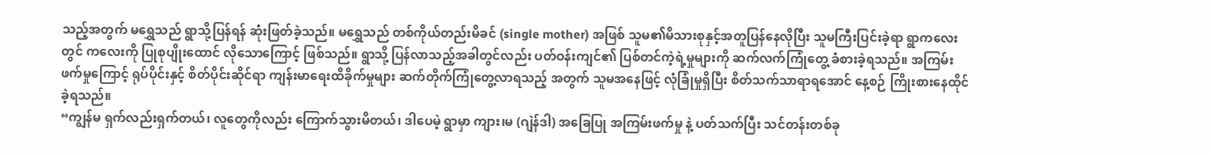သည့်အတွက် မရွှေသည် ရွာသို့ပြန်ရန် ဆုံးဖြတ်ခဲ့သည်။ မရွှေသည် တစ်ကိုယ်တည်းမိခင် (single mother) အဖြစ် သူမ၏မိသားစုနှင့်အတူပြန်နေလိုပြီး သူမကြီးပြင်းခဲ့ရာ ရွာကလေးတွင် ကလေးကို ပြုစုပျိုးထောင် လိုသောကြောင့် ဖြစ်သည်။ ရွာသို့ ပြန်လာသည့်အခါတွင်လည်း ပတ်ဝန်းကျင်၏ ပြစ်တင်ကဲ့ရဲ့မှုများကို ဆက်လက်ကြုံတွေ့ ခံစားခဲ့ရသည်။ အကြမ်းဖက်မှုကြောင့် ရုပ်ပိုင်းနှင့် စိတ်ပိုင်းဆိုင်ရာ ကျန်းမာရေးထိခိုက်မှုများ ဆက်တိုက်ကြုံတွေ့လာရသည့် အတွက် သူမအနေဖြင့် လုံခြုံမှုရှိပြီး စိတ်သက်သာရာရအောင် နေ့စဉ် ကြိုးစားနေထိုင်ခဲ့ရသည်။
“ကျွန်မ ရှက်လည်းရှက်တယ်၊ လူတွေကိုလည်း ကြောက်သွားမိတယ်၊ ဒါပေမဲ့ ရွာမှာ ကျား၊မ (ဂျဲန်ဒါ) အခြေပြု အကြမ်းဖက်မှု နဲ့ ပတ်သက်ပြီး သင်တန်းတစ်ခု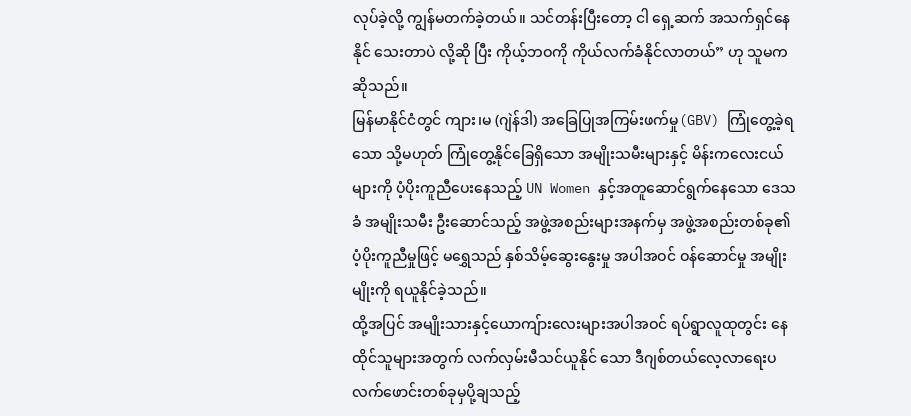လုပ်ခဲ့လို့ ကျွန်မတက်ခဲ့တယ်။ သင်တန်းပြီးတော့ ငါ ရှေ့ဆက် အသက်ရှင်နေနိုင် သေးတာပဲ လို့ဆို ပြီး ကိုယ့်ဘဝကို ကိုယ်လက်ခံနိုင်လာတယ်” ဟု သူမက ဆိုသည်။
မြန်မာနိုင်ငံတွင် ကျား၊မ (ဂျဲန်ဒါ) အခြေပြုအကြမ်းဖက်မှု(GBV) ကြုံတွေ့ခဲ့ရသော သို့မဟုတ် ကြုံတွေ့နိုင်ခြေရှိသော အမျိုးသမီးများနှင့် မိန်းကလေးငယ်များကို ပံ့ပိုးကူညီပေးနေသည့် UN Women နှင့်အတူဆောင်ရွက်နေသော ဒေသခံ အမျိုးသမီး ဦးဆောင်သည့် အဖွဲ့အစည်းများအနက်မှ အဖွဲ့အစည်းတစ်ခု၏ ပံ့ပိုးကူညီမှုဖြင့် မရွှေသည် နှစ်သိမ့်ဆွေးနွေးမှု အပါအဝင် ဝန်ဆောင်မှု အမျိုးမျိုးကို ရယူနိုင်ခဲ့သည်။
ထို့အပြင် အမျိုးသားနှင့်ယောကျ်ားလေးများအပါအဝင် ရပ်ရွာလူထုတွင်း နေထိုင်သူများအတွက် လက်လှမ်းမီသင်ယူနိုင် သော ဒီဂျစ်တယ်လေ့လာရေးပလက်ဖောင်းတစ်ခုမှပို့ချသည့်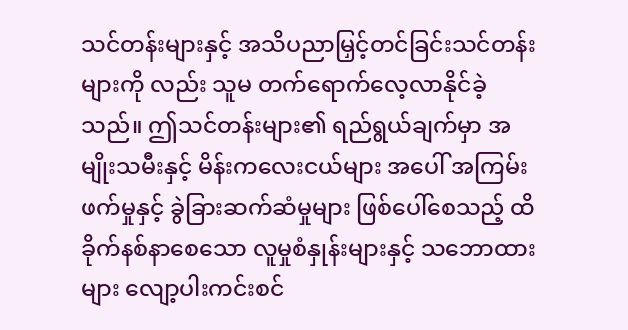သင်တန်းများနှင့် အသိပညာမြှင့်တင်ခြင်းသင်တန်းများကို လည်း သူမ တက်ရောက်လေ့လာနိုင်ခဲ့သည်။ ဤသင်တန်းများ၏ ရည်ရွယ်ချက်မှာ အမျိုးသမီးနှင့် မိန်းကလေးငယ်များ အပေါ် အကြမ်းဖက်မှုနှင့် ခွဲခြားဆက်ဆံမှုများ ဖြစ်ပေါ်စေသည့် ထိခိုက်နစ်နာစေသော လူမှုစံနှုန်းများနှင့် သဘောထားများ လျော့ပါးကင်းစင်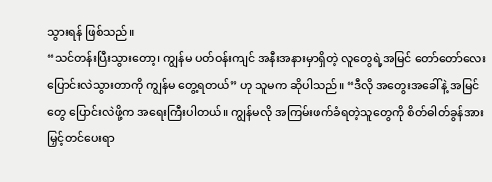သွားရန် ဖြစ်သည်။
“သင်တန်းပြီးသွားတော့၊ ကျွန်မ ပတ်ဝန်းကျင် အနီးအနားမှာရှိတဲ့ လူတွေရဲ့အမြင် တော်တော်လေး ပြောင်းလဲသွားတာကို ကျွန်မ တွေ့ရတယ်” ဟု သူမက ဆိုပါသည်။ “ဒီလို အတွေးအခေါ်နဲ့ အမြင်တွေ ပြောင်းလဲဖို့က အရေးကြီးပါတယ်။ ကျွန်မလို အကြမ်းဖက်ခံရတဲ့သူတွေကို စိတ်ဓါတ်ခွန်အား မြှင့်တင်ပေးရာ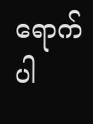ရောက်ပါ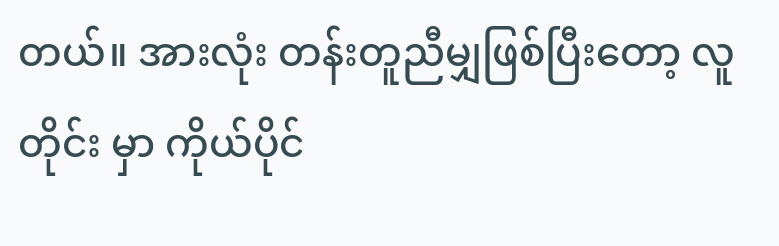တယ်။ အားလုံး တန်းတူညီမျှဖြစ်ပြီးတော့ လူတိုင်း မှာ ကိုယ်ပိုင်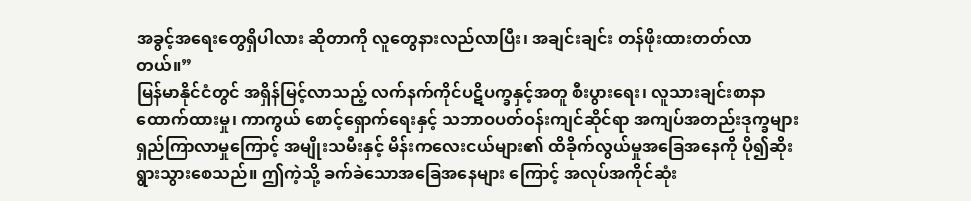အခွင့်အရေးတွေရှိပါလား ဆိုတာကို လူတွေနားလည်လာပြီး၊ အချင်းချင်း တန်ဖိုးထားတတ်လာတယ်။”
မြန်မာနိုင်ငံတွင် အရှိန်မြင့်လာသည့် လက်နက်ကိုင်ပဋိပက္ခနှင့်အတူ စီးပွားရေး၊ လူသားချင်းစာနာထောက်ထားမှု၊ ကာကွယ် စောင့်ရှောက်ရေးနှင့် သဘာဝပတ်ဝန်းကျင်ဆိုင်ရာ အကျပ်အတည်းဒုက္ခများ ရှည်ကြာလာမှုကြောင့် အမျိုးသမီးနှင့် မိန်းကလေးငယ်များ၏ ထိခိုက်လွယ်မှုအခြေအနေကို ပို၍ဆိုးရွားသွားစေသည်။ ဤကဲ့သို့ ခက်ခဲသောအခြေအနေများ ကြောင့် အလုပ်အကိုင်ဆုံး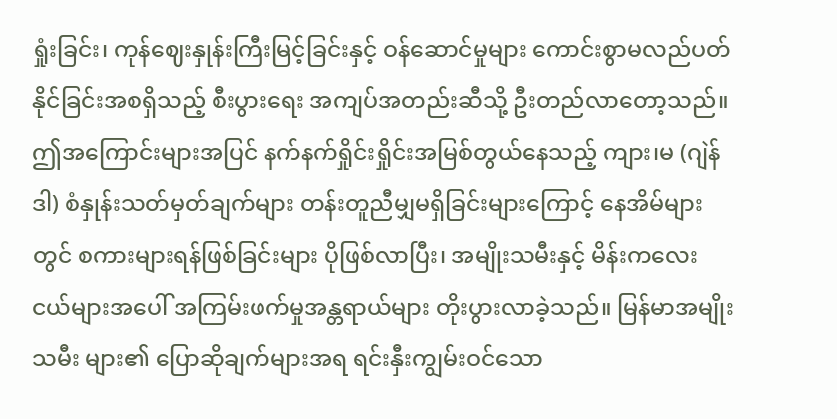ရှုံးခြင်း၊ ကုန်ဈေးနှုန်းကြီးမြင့်ခြင်းနှင့် ဝန်ဆောင်မှုများ ကောင်းစွာမလည်ပတ်နိုင်ခြင်းအစရှိသည့် စီးပွားရေး အကျပ်အတည်းဆီသို့ ဦးတည်လာတော့သည်။ ဤအကြောင်းများအပြင် နက်နက်ရှိုင်းရှိုင်းအမြစ်တွယ်နေသည့် ကျား၊မ (ဂျဲန်ဒါ) စံနှုန်းသတ်မှတ်ချက်များ တန်းတူညီမျှမရှိခြင်းများကြောင့် နေအိမ်များတွင် စကားများရန်ဖြစ်ခြင်းများ ပိုဖြစ်လာပြီး၊ အမျိုးသမီးနှင့် မိန်းကလေးငယ်များအပေါ် အကြမ်းဖက်မှုအန္တရာယ်များ တိုးပွားလာခဲ့သည်။ မြန်မာအမျိုးသမီး များ၏ ပြောဆိုချက်များအရ ရင်းနှီးကျွမ်းဝင်သော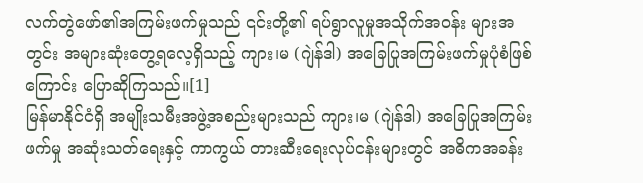လက်တွဲဖော်၏အကြမ်းဖက်မှုသည် ၎င်းတို့၏ ရပ်ရွာလူမှုအသိုက်အဝန်း များအတွင်း အများဆုံးတွေ့ရလေ့ရှိသည့် ကျား၊မ (ဂျဲန်ဒါ) အခြေပြုအကြမ်းဖက်မှုပုံစံဖြစ်ကြောင်း ပြောဆိုကြသည်။[1]
မြန်မာနိုင်ငံရှိ အမျိုးသမီးအဖွဲ့အစည်းများသည် ကျား၊မ (ဂျဲန်ဒါ) အခြေပြုအကြမ်းဖက်မှု အဆုံးသတ်ရေးနှင့် ကာကွယ် တားဆီးရေးလုပ်ငန်းများတွင် အဓိကအခန်း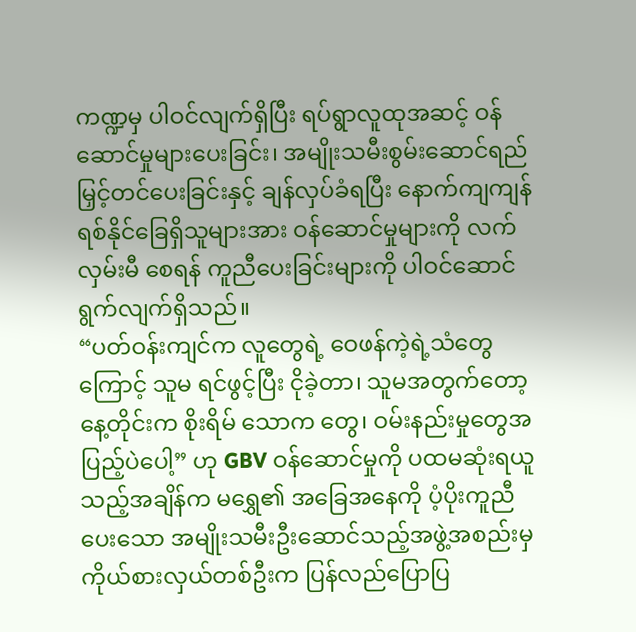ကဏ္ဍမှ ပါဝင်လျက်ရှိပြီး ရပ်ရွာလူထုအဆင့် ဝန်ဆောင်မှုများပေးခြင်း၊ အမျိုးသမီးစွမ်းဆောင်ရည်မြှင့်တင်ပေးခြင်းနှင့် ချန်လှပ်ခံရပြီး နောက်ကျကျန်ရစ်နိုင်ခြေရှိသူများအား ဝန်ဆောင်မှုများကို လက်လှမ်းမီ စေရန် ကူညီပေးခြင်းများကို ပါဝင်ဆောင်ရွက်လျက်ရှိသည်။
“ပတ်ဝန်းကျင်က လူတွေရဲ့ ဝေဖန်ကဲ့ရဲ့သံတွေကြောင့် သူမ ရင်ဖွင့်ပြီး ငိုခဲ့တာ၊ သူမအတွက်တော့ နေ့တိုင်းက စိုးရိမ် သောက တွေ၊ ဝမ်းနည်းမှုတွေအပြည့်ပဲပေါ့” ဟု GBV ဝန်ဆောင်မှုကို ပထမဆုံးရယူသည့်အချိန်က မရွှေ၏ အခြေအနေကို ပံ့ပိုးကူညီ ပေးသော အမျိုးသမီးဦးဆောင်သည့်အဖွဲ့အစည်းမှ ကိုယ်စားလှယ်တစ်ဦးက ပြန်လည်ပြောပြ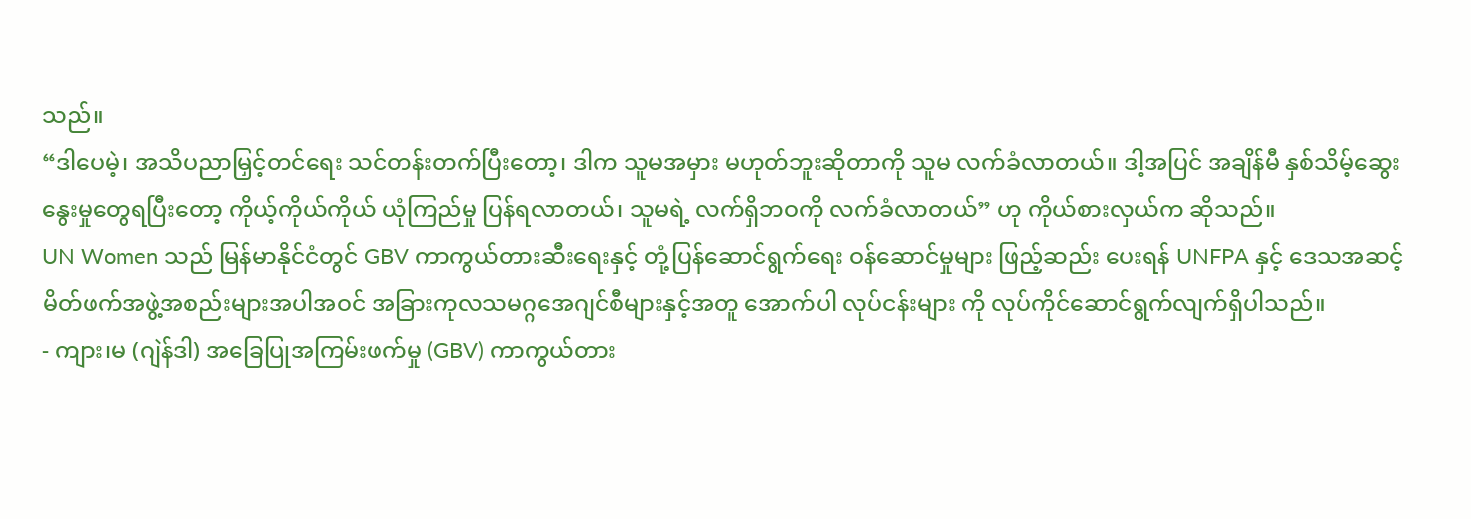သည်။
“ဒါပေမဲ့၊ အသိပညာမြှင့်တင်ရေး သင်တန်းတက်ပြီးတော့၊ ဒါက သူမအမှား မဟုတ်ဘူးဆိုတာကို သူမ လက်ခံလာတယ်။ ဒါ့အပြင် အချိန်မီ နှစ်သိမ့်ဆွေးနွေးမှုတွေရပြီးတော့ ကိုယ့်ကိုယ်ကိုယ် ယုံကြည်မှု ပြန်ရလာတယ်၊ သူမရဲ့ လက်ရှိဘဝကို လက်ခံလာတယ်” ဟု ကိုယ်စားလှယ်က ဆိုသည်။
UN Women သည် မြန်မာနိုင်ငံတွင် GBV ကာကွယ်တားဆီးရေးနှင့် တုံ့ပြန်ဆောင်ရွက်ရေး ဝန်ဆောင်မှုများ ဖြည့်ဆည်း ပေးရန် UNFPA နှင့် ဒေသအဆင့်မိတ်ဖက်အဖွဲ့အစည်းများအပါအဝင် အခြားကုလသမဂ္ဂအေဂျင်စီများနှင့်အတူ အောက်ပါ လုပ်ငန်းများ ကို လုပ်ကိုင်ဆောင်ရွက်လျက်ရှိပါသည်။
- ကျား၊မ (ဂျဲန်ဒါ) အခြေပြုအကြမ်းဖက်မှု (GBV) ကာကွယ်တား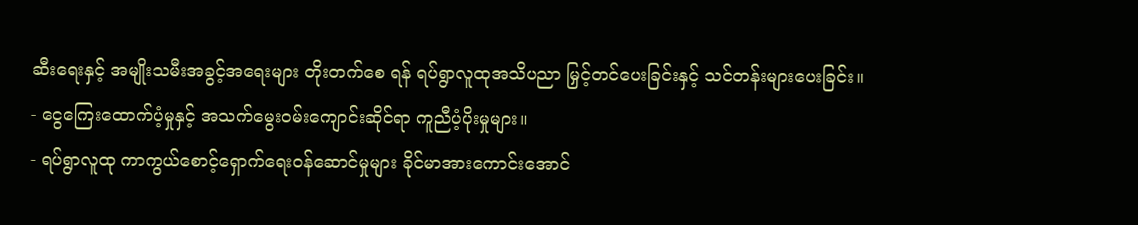ဆီးရေးနှင့် အမျိုးသမီးအခွင့်အရေးများ တိုးတက်စေ ရန် ရပ်ရွာလူထုအသိပညာ မြှင့်တင်ပေးခြင်းနှင့် သင်တန်းများပေးခြင်း။
- ငွေကြေးထောက်ပံ့မှုနှင့် အသက်မွေးဝမ်းကျောင်းဆိုင်ရာ ကူညီပံ့ပိုးမှုများ။
- ရပ်ရွာလူထု ကာကွယ်စောင့်ရှောက်ရေးဝန်ဆောင်မှုများ ခိုင်မာအားကောင်းအောင်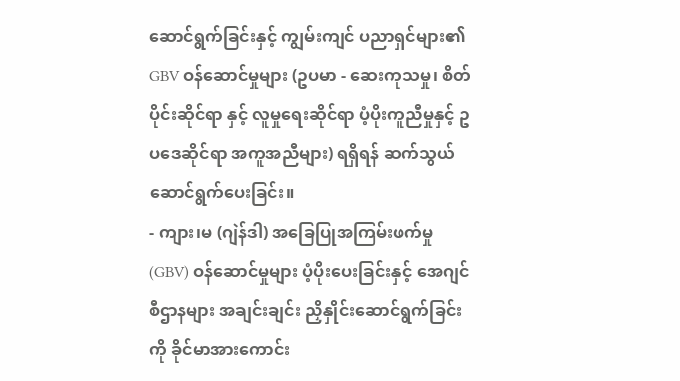ဆောင်ရွက်ခြင်းနှင့် ကျွမ်းကျင် ပညာရှင်များ၏ GBV ဝန်ဆောင်မှုများ (ဥပမာ - ဆေးကုသမှု၊ စိတ်ပိုင်းဆိုင်ရာ နှင့် လူမှုရေးဆိုင်ရာ ပံ့ပိုးကူညီမှုနှင့် ဥပဒေဆိုင်ရာ အကူအညီများ) ရရှိရန် ဆက်သွယ်ဆောင်ရွက်ပေးခြင်း။
- ကျား၊မ (ဂျဲန်ဒါ) အခြေပြုအကြမ်းဖက်မှု (GBV) ဝန်ဆောင်မှုများ ပံ့ပိုးပေးခြင်းနှင့် အေဂျင်စီဌာနများ အချင်းချင်း ညှိနှိုင်းဆောင်ရွက်ခြင်းကို ခိုင်မာအားကောင်း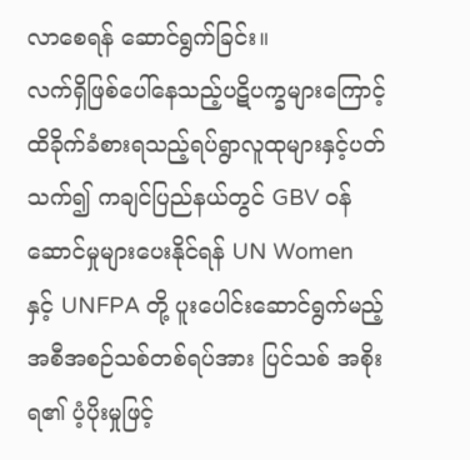လာစေရန် ဆောင်ရွက်ခြင်း။
လက်ရှိဖြစ်ပေါ်နေသည့်ပဋိပက္ခများကြောင့် ထိခိုက်ခံစားရသည့်ရပ်ရွာလူထုများနှင့်ပတ်သက်၍ ကချင်ပြည်နယ်တွင် GBV ဝန်ဆောင်မှုများပေးနိုင်ရန် UN Women နှင့် UNFPA တို့ ပူးပေါင်းဆောင်ရွက်မည့် အစီအစဉ်သစ်တစ်ရပ်အား ပြင်သစ် အစိုးရ၏ ပံ့ပိုးမှုဖြင့်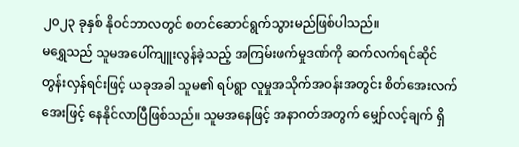၂၀၂၃ ခုနှစ် နိုဝင်ဘာလတွင် စတင်ဆောင်ရွက်သွားမည်ဖြစ်ပါသည်။
မရွှေသည် သူမအပေါ်ကျူးလွန်ခဲ့သည့် အကြမ်းဖက်မှုဒဏ်ကို ဆက်လက်ရင်ဆိုင်တွန်းလှန်ရင်းဖြင့် ယခုအခါ သူမ၏ ရပ်ရွာ လူမှုအသိုက်အဝန်းအတွင်း စိတ်အေးလက်အေးဖြင့် နေနိုင်လာပြီဖြစ်သည်။ သူမအနေဖြင့် အနာဂတ်အတွက် မျှော်လင့်ချက် ရှိ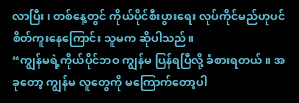လာပြီး၊ တစ်နေ့တွင် ကိုယ်ပိုင်စီးပွားရေး လုပ်ကိုင်မည်ဟုပင် စိတ်ကူးနေကြောင်း သူမက ဆိုပါသည်။
“ကျွန်မရဲ့ကိုယ်ပိုင်ဘဝ ကျွန်မ ပြန်ရပြီလို့ ခံစားရတယ်။ အခုတော့ ကျွန်မ လူတွေကို မကြောက်တော့ပါ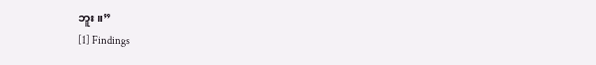ဘူး။”
[1] Findings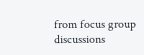from focus group discussions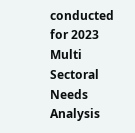conducted for 2023 Multi Sectoral Needs Analysis